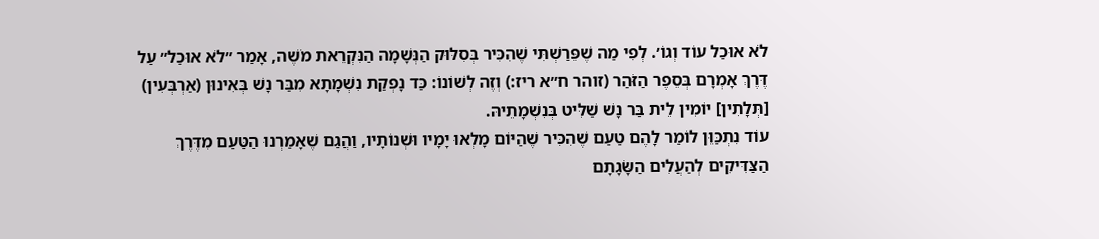לֹא אוּכַל עוֹד וְגוֹ׳. לְפִי מַה שֶׁפֵּרַשְׁתִּי שֶׁהִכִּיר בְּסִלּוּק הַנְּשָׁמָה הַנִּקְרֵאת מֹשֶׁה, אָמַר ״לֹא אוּכַל״ עַל דֶּרֶךְ אָמְרָם בְּסֵפֶר הַזֹּהַר (זוהר ח״א ריז:) וְזֶה לְשׁוֹנוֹ: כַּד נָפְקַת נִשְׁמָתָא מִבַּר נָשׁ בְּאִינוּן (אַרְבְּעִין) [תְּלָתִין] יוֹמִין לֵית בַּר נָשׁ שַׁלִּיט בְּנִשְׁמָתֵיהּ.
עוֹד נִתְכַּוֵּן לוֹמַר לָהֶם טַעַם שֶׁהִכִּיר שֶׁהַיּוֹם מָלְאוּ יָמָיו וּשְׁנוֹתָיו, וַהֲגַם שֶׁאָמַרְנוּ הַטַּעַם מִדֶּרֶךְ הַצַּדִּיקִים לְהַעֲלִים הַשָּׂגָתָם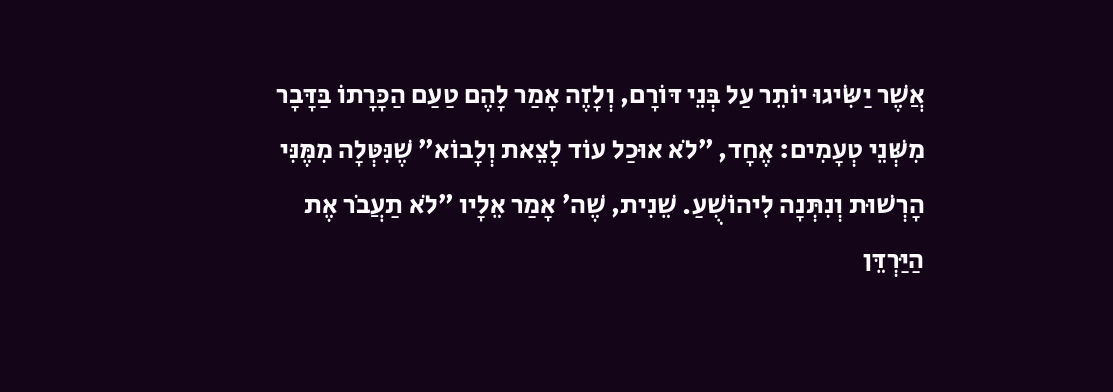אֲשֶׁר יַשִּׂיגוּ יוֹתֵר עַל בְּנֵי דּוֹרָם, וְלָזֶה אָמַר לָהֶם טַעַם הַכָּרָתוֹ בַּדָּבָר מִשְּׁנֵי טְעָמִים: אֶחָד, ״לֹא אוּכַל עוֹד לָצֵאת וְלָבוֹא״ שֶׁנִּטְּלָה מִמֶּנִּי הָרְשׁוּת וְנִתְּנָה לִיהוֹשֻׁעַ. שֵׁנִית, שֶׁה׳ אָמַר אֵלָיו ״לֹא תַעֲבֹר אֶת הַיַּרְדֵּן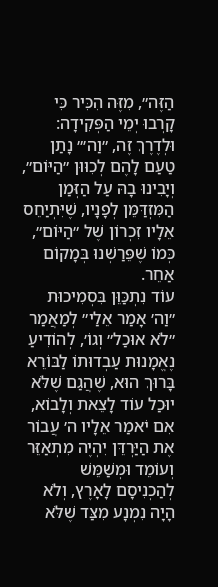הַזֶּה״, מִזֶּה הִכִּיר כִּי קָרְבוּ יְמֵי הַפְּקִידָה:
וּלְדֶרֶךְ זֶה, ״וַה׳״ נָתַן טַעַם לָהֶם לְכִוּוּן ״הַיּוֹם״, וְיָבִינוּ בָהּ עַל הַזְּמַן הַמִּזְדַּמֵּן לְפָנָיו, שֶׁיִּתְיַחֵס אֵלָיו זִכְרוֹן שֶׁל ״הַיּוֹם״, כְּמוֹ שֶׁפֵּרַשְׁנוּ בְּמָקוֹם אַחֵר.
עוֹד נִתְכַּוֵּן בִּסְמִיכוּת ״וַה׳ אָמַר אֵלַי״ לְמַאֲמַר ״לֹא אוּכַל״ וְגוֹ׳, לְהוֹדִיעַ נֶאֱמָנוּת עַבְדוּתוֹ לַבּוֹרֵא בָּרוּךְ הוּא, שֶׁהֲגַם שֶׁלֹּא יוּכַל עוֹד לָצֵאת וְלָבוֹא, אִם יֹאמַר אֵלָיו ה׳ עֲבוֹר אֶת הַיַּרְדֵּן יִהְיֶה מִתְאַזֵּר וְעוֹמֵד וּמְשַׁמֵּשׁ לְהַכְנִיסָם לָאָרֶץ, וְלֹא הָיָה נִמְנָע מִצַּד שֶׁלֹּא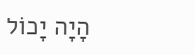הָיָה יָכוֹל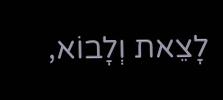לָצֵאת וְלָבוֹא,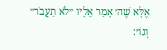אֶלָּא שֶׁה׳ אָמַר אֵלָיו ״לֹא תַעֲבֹר״ וְגוֹ׳: